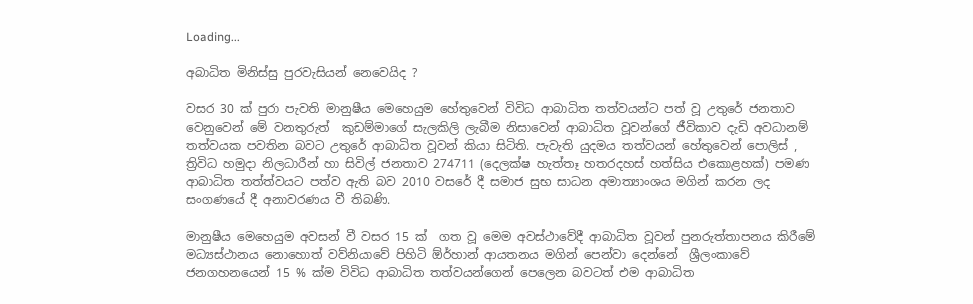Loading...

අබාධිත මිනිස්සු පුරවැසියන් නෙවෙයිද ?

වසර 30 ක් පුරා පැවති මානුෂීය මෙහෙයුම හේතුවෙන් විවිධ ආබාධිත තත්වයන්ට පත් වූ උතුරේ ජනතාව වෙනුවෙන් මේ වනතුරුත්  කුඩම්මාගේ සැලකිලි ලැබීම නිසාවෙන් ආබාධිත වූවන්ගේ ජීවිකාව දැඩි අවධානම් තත්වයක පවතින බවට උතුරේ ආබාධිත වූවන් කියා සිටිති. පැවැති යුදමය තත්වයන් හේතුවෙන් පොලිස් , ත්‍රිවිධ හමුදා නිලධාරීන් හා සිවිල් ජනතාව 274711 (දෙලක්ෂ හැත්තෑ හතරදහස් හත්සිය එකොළහක්) පමණ ආබාධිත තත්ත්වයට පත්ව ඇති බව 2010 වසරේ දී සමාජ සුභ සාධන අමාත්‍යාංශය මගින් කරන ලද සංගණයේ දී අනාවරණය වී තිබණි.

මානුෂීය මෙහෙයුම අවසන් වී වසර 15 ක්  ගත වූ මෙම අවස්ථාවේදී ආබාධිත වූවන් පුනරුත්තාපනය කිරීමේ මධ්‍යස්ථානය නොහොත් වව්නියාවේ පිහිටි ඕර්හාන් ආයතනය මගින් පෙන්වා දෙන්නේ  ශ්‍රීලංකාවේ ජනගහනයෙන් 15 % ක්ම විවිධ ආබාධිත තත්වයන්ගෙන් පෙලෙන බවටත් එම ආබාධිත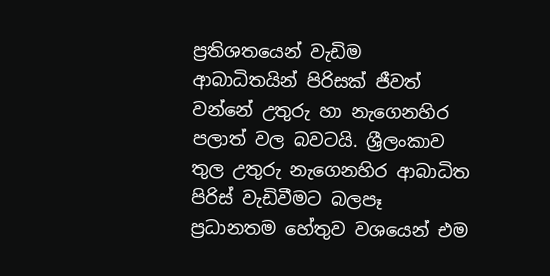ප්‍රතිශතයෙන් වැඩිම ආබාධිතයින් පිරිසක් ජීවත් වන්නේ උතුරු හා නැගෙනහිර පලාත් වල බවටයි. ශ්‍රීලංකාව තුල උතුරු නැගෙනහිර ආබාධිත පිරිස් වැඩිවීමට බලපෑ ප්‍රධානතම හේතුව වශයෙන් එම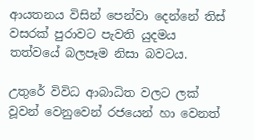ආයතනය විසින් පෙන්වා දෙන්නේ තිස් වසරක් පුරාවට පැවති යුදමය තත්වයේ බලපෑම නිසා බවටය.

උතුරේ විවිධ ආබාධිත වලට ලක් වූවන් වෙනුවෙන් රජයෙන් හා වෙනත්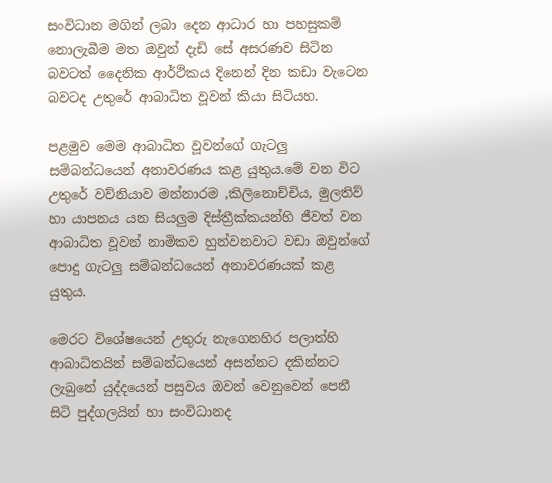සංවිධාන මගින් ලබා දෙන ආධාර හා පහසුකම් නොලැබීම මත ඔවුන් දැඩි සේ අසරණව සිටින බවටත් දෛනික ආර්ථිකය දිනෙන් දින කඩා වැටෙන බවටද උතුරේ ආබාධිත වූවන් කියා සිටියහ.

පළමුව මෙම ආබාධිත වූවන්ගේ ගැටලු සම්බන්ධයෙන් අනාවරණය කළ යුතුය.මේ වන විට උතුරේ වව්නියාව මන්නාරම ,කිලිනොච්චිය, මුලතිව් හා යාපනය යන සියලුම දිස්ත්‍රීක්කයන්හි ජීවත් වන ආබාධිත වූවන් නාමිකව හුන්වනවාට වඩා ඔවුන්ගේ පොදු ගැටලු සම්බන්ධයෙන් අනාවරණයක් කළ යුතුය.

මෙරට විශේෂයෙන් උතුරු නැගෙනහිර පලාත්හි ආබාධිතයින් සම්බන්ධයෙන් අසන්නට දකින්නට ලැබුනේ යුද්දයෙන් පසුවය ඔවන් වෙනුවෙන් පෙනී සිටි පුද්ගලයින් හා සංවිධානද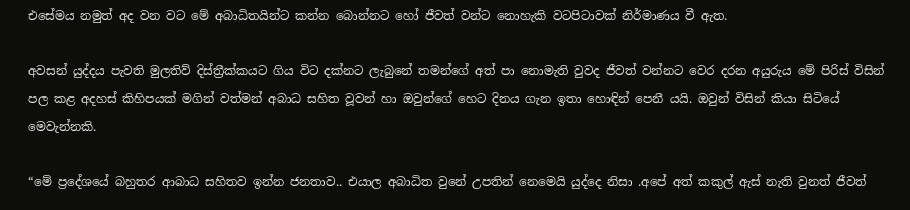එසේමය නමුත් අද වන වට මේ අබාධිතයින්ට කන්න බොන්නට හෝ ජීවත් වන්ට නොහැකි වටපිටාවක් නිර්මාණය වී ඇත.

අවසන් යුද්දය පැවති මුලතිව් දිස්ත්‍රීක්කයට ගිය විට දක්නට ලැබුනේ තමන්ගේ අත් පා නොමැති වුවද ජීවත් වන්නට වෙර දරන අයුරුය මේ පිරිස් විසින් පල කළ අදහස් කිහිපයක් මගින් වත්මන් අබාධ සහිත වූවන් හා ඔවුන්ගේ හෙට දිනය ගැන ඉතා හොඳින් පෙනී යයි. ඔවුන් විසින් කියා සිටියේ මෙවැන්නකි.

“මේ ප්‍රදේශයේ බහුතර ආබාධ සහිතව ඉන්න ජනතාව.. එයාල අබාධිත වුනේ උපතින් නෙමෙයි යුද්දෙ නිසා .අපේ අත් කකුල් ඇස් නැති වුනත් ජීවත්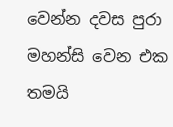වෙන්න දවස පුරා මහන්සි වෙන එක තමයි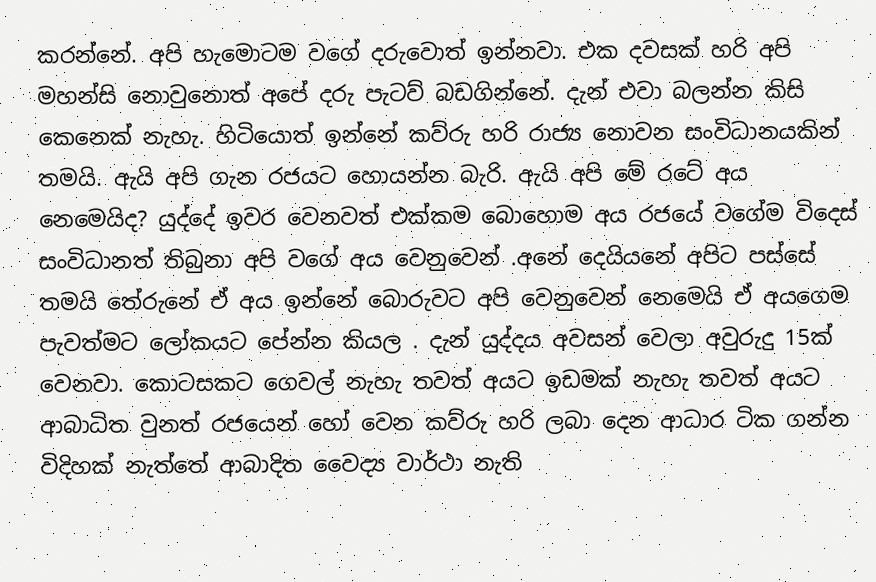කරන්නේ. අපි හැමොටම වගේ දරුවොත් ඉන්නවා. එක දවසක් හරි අපි මහන්සි නොවුනොත් අපේ දරු පැටව් බඩගින්නේ. දැන් එවා බලන්න කිසි කෙනෙක් නැහැ. හිටියොත් ඉන්නේ කව්රු හරි රාජ්‍ය නොවන සංවිධානයකින් තමයි. ඇයි අපි ගැන රජයට හොයන්න බැරි. ඇයි අපි මේ රටේ අය නෙමෙයිද? යුද්දේ ඉවර වෙනවත් එක්කම බොහොම අය රජයේ වගේම විදෙස් සංවිධානත් තිබුනා අපි වගේ අය වෙනුවෙන් .අනේ දෙයියනේ අපිට පස්සේ තමයි තේරුනේ ඒ අය ඉන්නේ බොරුවට අපි වෙනුවෙන් නෙමෙයි ඒ අයගෙම පැවත්මට ලෝකයට පේන්න කියල . දැන් යුද්දය අවසන් වෙලා අවුරුදු 15ක් වෙනවා. කොටසකට ගෙවල් නැහැ තවත් අයට ඉඩමක් නැහැ තවත් අයට ආබාධිත වුනත් රජයෙන් හෝ වෙන කව්රු හරි ලබා දෙන ආධාර ටික ගන්න විදිහක් නැත්තේ ආබාදිත වෛද්‍ය වාර්ථා නැති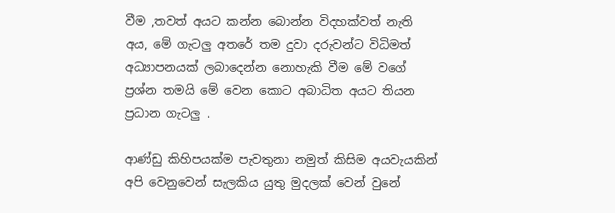වීම ,තවත් අයට කන්න බොන්න විදහක්වත් නැති අය, මේ ගැටලු අතරේ තම දුවා දරුවන්ට විධිමත් අධ්‍යාපනයක් ලබාදෙන්න නොහැකි වීම මේ වගේ ප්‍රශ්න තමයි මේ වෙන කොට අබාධිත අයට තියන ප්‍රධාන ගැටලු .

ආණ්ඩු කිහිපයක්ම පැවතුනා නමුත් කිසිම අයවැයකින් අපි වෙනුවෙන් සැලකිය යුතු මුදලක් වෙන් වුනේ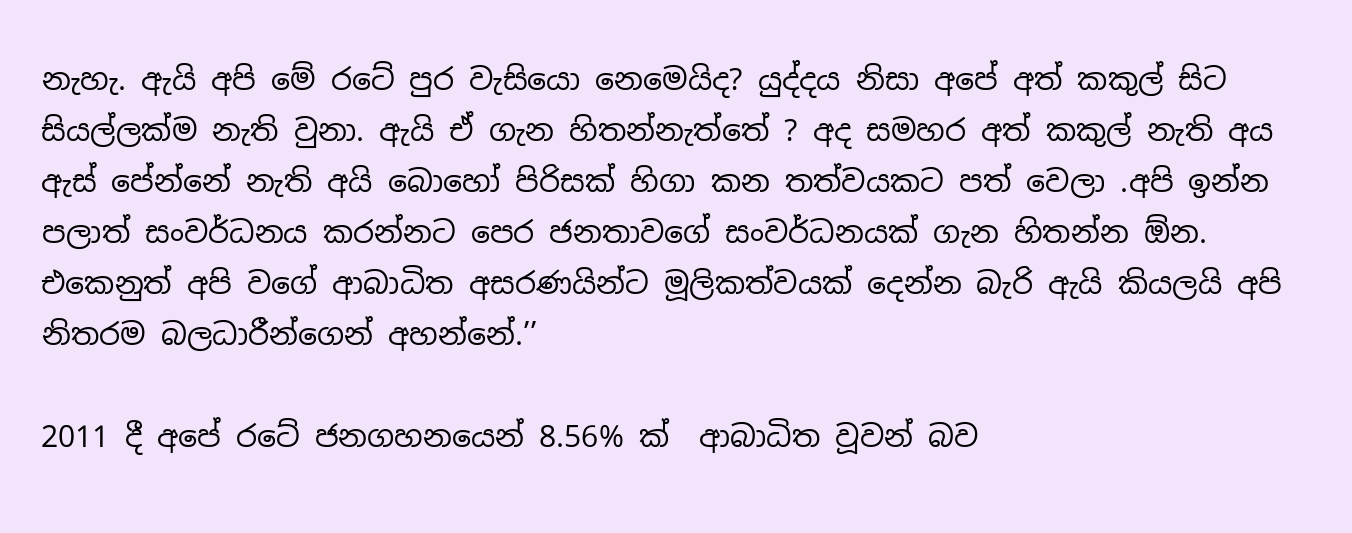නැහැ. ඇයි අපි මේ රටේ පුර වැසියො නෙමෙයිද? යුද්දය නිසා අපේ අත් කකුල් සිට සියල්ලක්ම නැති වුනා. ඇයි ඒ ගැන හිතන්නැත්තේ ? අද සමහර අත් කකුල් නැති අය ඇස් පේන්නේ නැති අයි බොහෝ පිරිසක් හිගා කන තත්වයකට පත් වෙලා .අපි ඉන්න පලාත් සංවර්ධනය කරන්නට පෙර ජනතාවගේ සංවර්ධනයක් ගැන හිතන්න ඕන. එකෙනුත් අපි වගේ ආබාධිත අසරණයින්ට මූලිකත්වයක් දෙන්න බැරි ඇයි කියලයි අපි නිතරම බලධාරීන්ගෙන් අහන්නේ.’’

2011 දී අපේ රටේ ජනගහනයෙන් 8.56% ක්  ආබාධිත වූවන් බව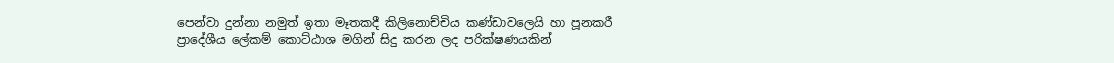පෙන්වා දුන්නා නමුත් ඉතා මෑතකදී කිලිනොච්චිය කණ්ඩාවලෙයි හා පූනකරී ප්‍රාදේශීය ලේකම් කොට්ඨාශ මගින් සිදු කරන ලද පරික්ෂණයකින්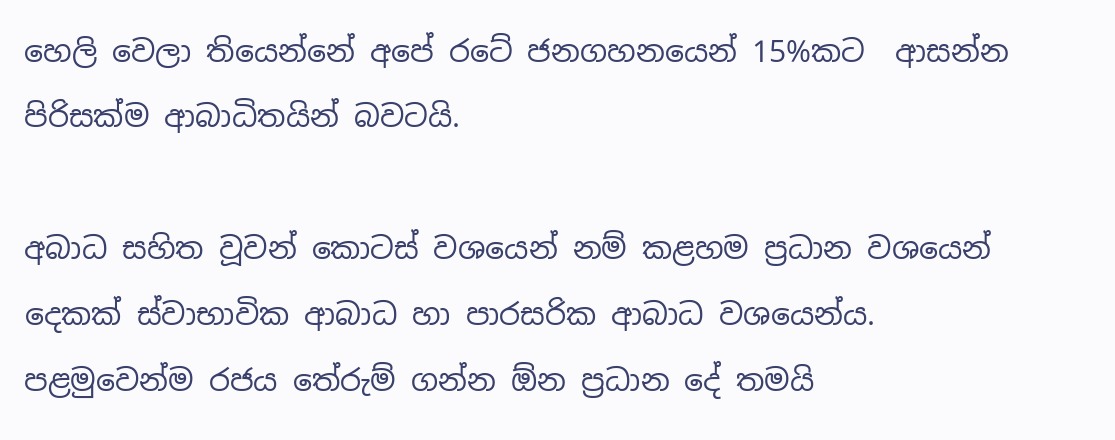හෙලි වෙලා තියෙන්නේ අපේ රටේ ජනගහනයෙන් 15%කට  ආසන්න පිරිසක්ම ආබාධිතයින් බවටයි.

අබාධ සහිත වූවන් කොටස් වශයෙන් නම් කළහම ප්‍රධාන වශයෙන් දෙකක් ස්වාභාවික ආබාධ හා පාරසරික ආබාධ වශයෙන්ය.  පළමුවෙන්ම රජය තේරුම් ගන්න ඕන ප්‍රධාන දේ තමයි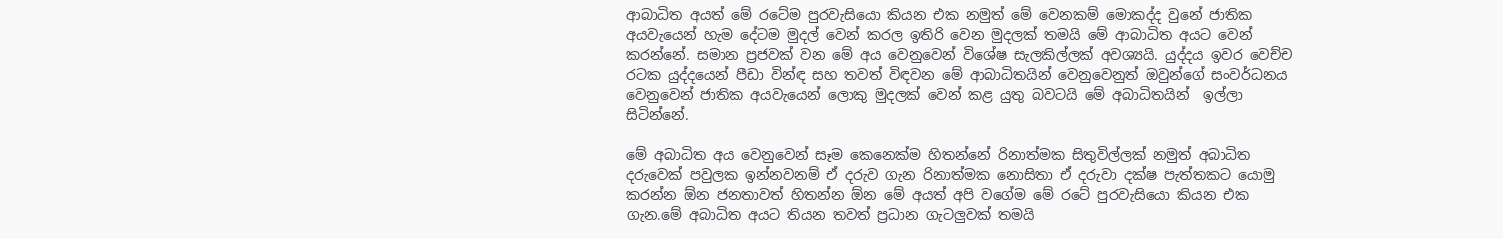ආබාධිත අයත් මේ රටේම පුරවැසියො කියන එක නමුත් මේ වෙනකම් මොකද්ද වුනේ ජාතික අයවැයෙන් හැම දේටම මුදල් වෙන් කරල ඉතිරි වෙන මුදලක් තමයි මේ ආබාධිත අයට වෙන් කරන්නේ. සමාන ප්‍රජවක් වන මේ අය වෙනුවෙන් විශේෂ සැලකිල්ලක් අවශ්‍යයි. යුද්දය ඉවර වෙච්ච රටක යුද්දයෙන් පීඩා වින්ඳ සහ තවත් විඳවන මේ ආබාධිතයින් වෙනුවෙනුත් ඔවුන්ගේ සංවර්ධනය වෙනුවෙන් ජාතික අයවැයෙන් ලොකු මුදලක් වෙන් කළ යුතු බවටයි මේ අබාධිතයින්  ඉල්ලා සිටින්නේ.

මේ අබාධිත අය වෙනුවෙන් සෑම කෙනෙක්ම හිතන්නේ රිනාත්මක සිතුවිල්ලක් නමුත් අබාධිත දරුවෙක් පවුලක ඉන්නවනම් ඒ දරුව ගැන රිනාත්මක නොසිතා ඒ දරුවා දක්ෂ පැත්තකට යොමු කරන්න ඕන ජනතාවත් හිතන්න ඕන මේ අයත් අපි වගේම මේ රටේ පුරවැසියො කියන එක ගැන.මේ අබාධිත අයට තියන තවත් ප්‍රධාන ගැටලුවක් තමයි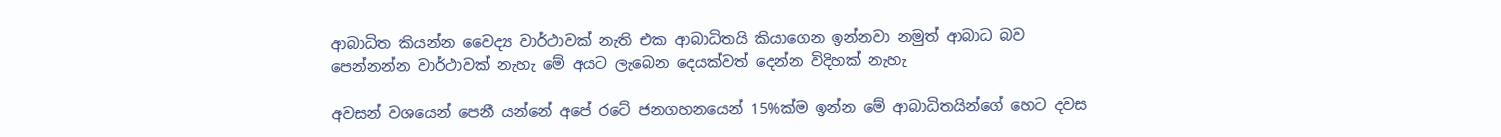ආබාධිත කියන්න වෛද්‍ය වාර්ථාවක් නැති එක ආබාධිතයි කියාගෙන ඉන්නවා නමුත් ආබාධ බව පෙන්නන්න වාර්ථාවක් නැහැ මේ අයට ලැබෙන දෙයක්වත් දෙන්න විදිහක් නැහැ

අවසන් වශයෙන් පෙනී යන්නේ අපේ රටේ ජනගහනයෙන් 15%ක්ම ඉන්න මේ ආබාධිතයින්ගේ හෙට දවස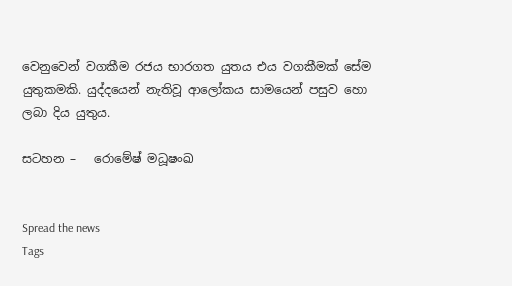වෙනුවෙන් වගකීම රජය භාරගත යුතය එය වගකීමක් සේම යුතුකමකි. යුද්දයෙන් නැතිවූ ආලෝකය සාමයෙන් පසුව හො ලබා දිය යුතුය.

සටහන –   රොමේෂ් මධූෂංඛ


Spread the news
Tags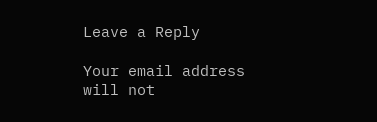Leave a Reply

Your email address will not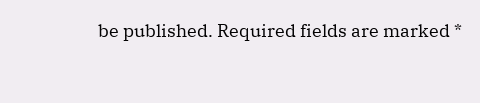be published. Required fields are marked *